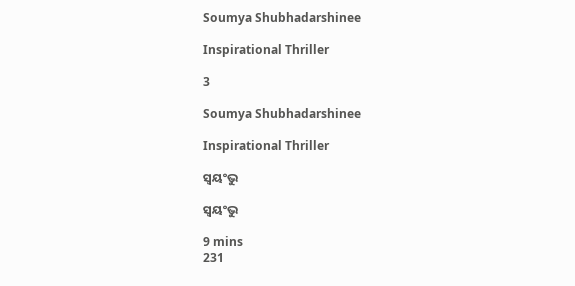Soumya Shubhadarshinee

Inspirational Thriller

3

Soumya Shubhadarshinee

Inspirational Thriller

ସ୍ୱୟଂଭୁ

ସ୍ୱୟଂଭୁ

9 mins
231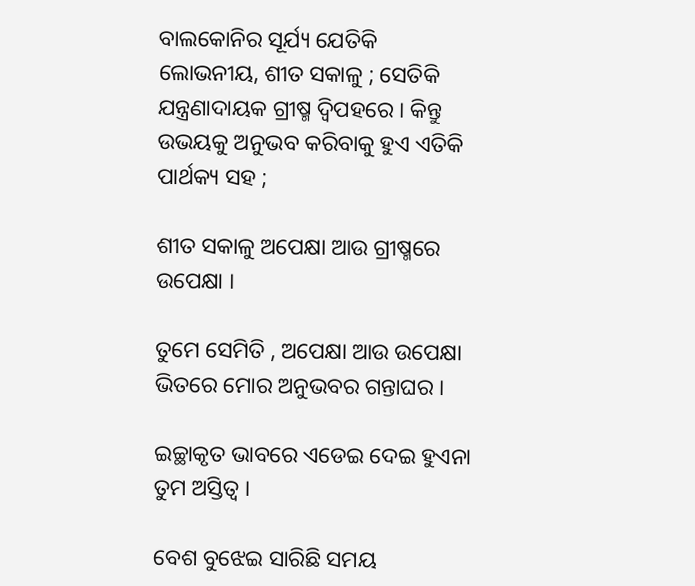ବାଲକୋନିର ସୂର୍ଯ୍ୟ ଯେତିକି ଲୋଭନୀୟ, ଶୀତ ସକାଳୁ ; ସେତିକି ଯନ୍ତ୍ରଣାଦାୟକ ଗ୍ରୀଷ୍ମ ଦ୍ଵିପହରେ । କିନ୍ତୁ ଉଭୟକୁ ଅନୁଭବ କରିବାକୁ ହୁଏ ଏତିକି ପାର୍ଥକ୍ୟ ସହ ;

ଶୀତ ସକାଳୁ ଅପେକ୍ଷା ଆଉ ଗ୍ରୀଷ୍ମରେ ଉପେକ୍ଷା ।

ତୁମେ ସେମିତି , ଅପେକ୍ଷା ଆଉ ଉପେକ୍ଷା ଭିତରେ ମୋର ଅନୁଭବର ଗନ୍ତାଘର ।

ଇଚ୍ଛାକୃତ ଭାବରେ ଏଡେଇ ଦେଇ ହୁଏନା ତୁମ ଅସ୍ତିତ୍ୱ ।

ବେଶ ବୁଝେଇ ସାରିଛି ସମୟ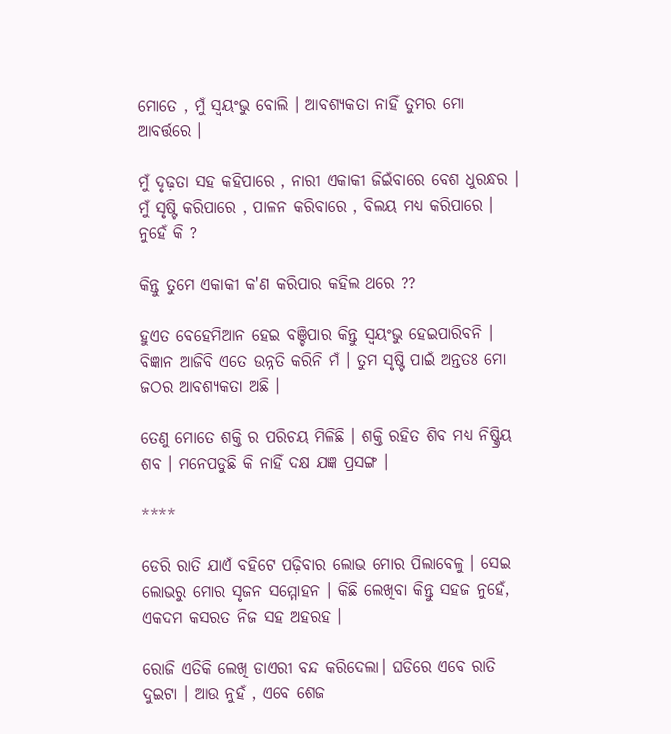ମୋତେ , ମୁଁ ସ୍ୱୟଂଭୁ ବୋଲି । ଆବଶ୍ୟକତା ନାହିଁ ତୁମର ମୋ ଆବର୍ତ୍ତରେ ।

ମୁଁ ଦୃଢ଼ତା ସହ କହିପାରେ , ନାରୀ ଏକାକୀ ଜିଇଁବାରେ ବେଶ ଧୁରନ୍ଧର । ମୁଁ ସୃଷ୍ଟି କରିପାରେ , ପାଳନ କରିବାରେ , ବିଲୟ ମଧ୍ୟ କରିପାରେ । ନୁହେଁ କି ?

କିନ୍ତୁ ତୁମେ ଏକାକୀ କ'ଣ କରିପାର କହିଲ ଥରେ ??

ହୁଏତ ବେହେମିଆନ ହେଇ ବଞ୍ଚିପାର କିନ୍ତୁ ସ୍ୱୟଂଭୁ ହେଇପାରିବନି । ବିଜ୍ଞାନ ଆଜିବି ଏତେ ଉନ୍ନତି କରିନି ମଁ । ତୁମ ସୃଷ୍ଟି ପାଇଁ ଅନ୍ତତଃ ମୋ ଜଠର ଆବଶ୍ୟକତା ଅଛି ।

ତେଣୁ ମୋତେ ଶକ୍ତି ର ପରିଚୟ ମିଳିଛି । ଶକ୍ତି ରହିତ ଶିବ ମଧ୍ୟ ନିଷ୍କ୍ରିୟ ଶବ । ମନେପଡୁଛି କି ନାହିଁ ଦକ୍ଷ ଯଜ୍ଞ ପ୍ରସଙ୍ଗ ।

****

ଡେରି ରାତି ଯାଏଁ ବହିଟେ ପଢ଼ିବାର ଲୋଭ ମୋର ପିଲାବେଳୁ । ସେଇ ଲୋଭରୁ ମୋର ସୃଜନ ସମ୍ମୋହନ । କିଛି ଲେଖିବା କିନ୍ତୁ ସହଜ ନୁହେଁ, ଏକଦମ କସରତ ନିଜ ସହ ଅହରହ ।

ରୋଜି ଏତିକି ଲେଖି ଡାଏରୀ ବନ୍ଦ କରିଦେଲା। ଘଡିରେ ଏବେ ରାତି ଦୁଇଟା । ଆଉ ନୁହଁ , ଏବେ ଶେଜ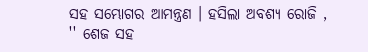ସହ ସମ୍ଭୋଗର ଆମନ୍ତ୍ରଣ । ହସିଲା ଅବଶ୍ୟ ରୋଜି , '' ଶେଜ ସହ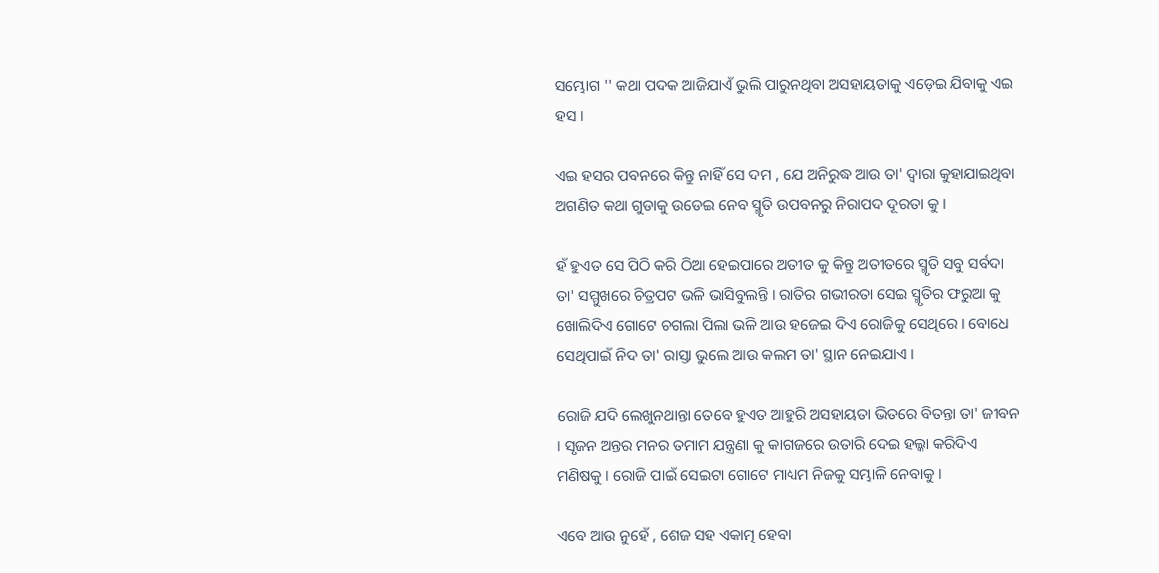ସମ୍ଭୋଗ '' କଥା ପଦକ ଆଜିଯାଏଁ ଭୁଲି ପାରୁନଥିବା ଅସହାୟତାକୁ ଏଡ଼େଇ ଯିବାକୁ ଏଇ ହସ ।

ଏଇ ହସର ପବନରେ କିନ୍ତୁ ନାହିଁ ସେ ଦମ , ଯେ ଅନିରୁଦ୍ଧ ଆଉ ତା' ଦ୍ୱାରା କୁହାଯାଇଥିବା ଅଗଣିତ କଥା ଗୁଡାକୁ ଉଡେଇ ନେବ ସ୍ମୃତି ଉପବନରୁ ନିରାପଦ ଦୂରତା କୁ ।

ହଁ ହୁଏତ ସେ ପିଠି କରି ଠିଆ ହେଇପାରେ ଅତୀତ କୁ କିନ୍ତୁ ଅତୀତରେ ସ୍ମୃତି ସବୁ ସର୍ବଦା ତା' ସମ୍ମୁଖରେ ଚିତ୍ରପଟ ଭଳି ଭାସିବୁଲନ୍ତି । ରାତିର ଗଭୀରତା ସେଇ ସ୍ମୃତିର ଫରୁଆ କୁ ଖୋଲିଦିଏ ଗୋଟେ ଚଗଲା ପିଲା ଭଳି ଆଉ ହଜେଇ ଦିଏ ରୋଜିକୁ ସେଥିରେ । ବୋଧେ ସେଥିପାଇଁ ନିଦ ତା' ରାସ୍ତା ଭୁଲେ ଆଉ କଲମ ତା' ସ୍ଥାନ ନେଇଯାଏ ।

ରୋଜି ଯଦି ଲେଖୁନଥାନ୍ତା ତେବେ ହୁଏତ ଆହୁରି ଅସହାୟତା ଭିତରେ ବିତନ୍ତା ତା' ଜୀବନ । ସୃଜନ ଅନ୍ତର ମନର ତମାମ ଯନ୍ତ୍ରଣା କୁ କାଗଜରେ ଉତାରି ଦେଇ ହଲ୍କା କରିଦିଏ ମଣିଷକୁ । ରୋଜି ପାଇଁ ସେଇଟା ଗୋଟେ ମାଧ୍ୟମ ନିଜକୁ ସମ୍ଭାଳି ନେବାକୁ ।

ଏବେ ଆଉ ନୁହେଁ , ଶେଜ ସହ ଏକାତ୍ମ ହେବା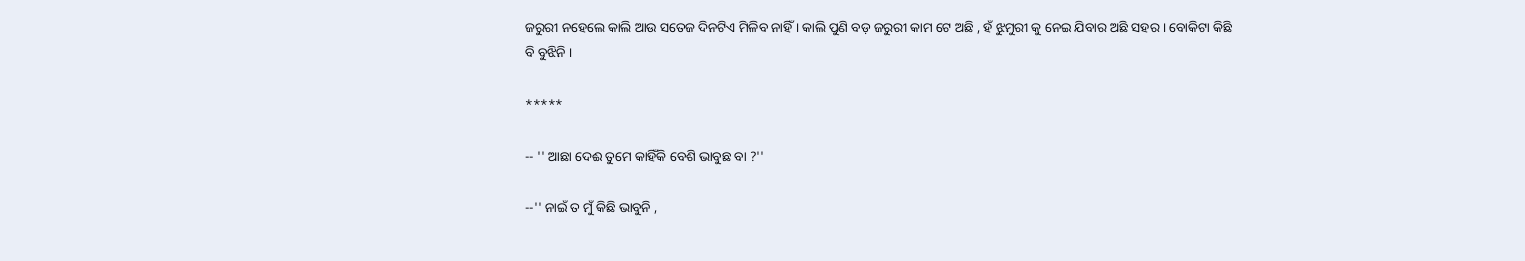ଜରୁରୀ ନହେଲେ କାଲି ଆଉ ସତେଜ ଦିନଟିଏ ମିଳିବ ନାହିଁ । କାଲି ପୁଣି ବଡ଼ ଜରୁରୀ କାମ ଟେ ଅଛି , ହଁ ଝୁମୁରୀ କୁ ନେଇ ଯିବାର ଅଛି ସହର । ବୋକିଟା କିଛି ବି ବୁଝିନି ।

*****

-- '' ଆଛା ଦେଈ ତୁମେ କାହିଁକି ବେଶି ଭାବୁଛ ବା ?''

--'' ନାଇଁ ତ ମୁଁ କିଛି ଭାବୁନି ,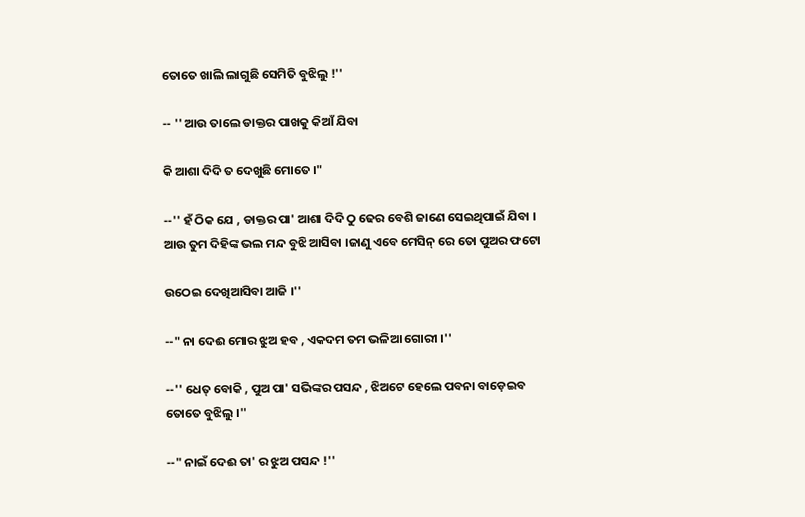ତୋତେ ଖାଲି ଲାଗୁଛି ସେମିତି ବୁଝିଲୁ !''

-- '' ଆଉ ତାଲେ ଡାକ୍ତର ପାଖକୁ କିଆଁ ଯିବା

କି ଆଶା ଦିଦି ତ ଦେଖୁଛି ମୋତେ ।"

--'' ହଁ ଠିକ ଯେ , ଡାକ୍ତର ପା' ଆଶା ଦିଦି ଠୁ ଢେର ବେଶି ଜାଣେ ସେଇଥିପାଇଁ ଯିବା । ଆଉ ତୁମ ଦିହିଙ୍କ ଭଲ ମନ୍ଦ ବୁଝି ଆସିବା ।ଜାଣୁ ଏବେ ମେସିନ୍ ରେ ତୋ ପୁଅର ଫଟୋ

ଉଠେଇ ଦେଖିଆସିବା ଆଜି ।''

--" ନା ଦେଈ ମୋର ଝୁଅ ହବ , ଏକଦମ ତମ ଭଳିଆ ଗୋରୀ ।''

--'' ଧେତ୍ ବୋକି , ପୁଅ ପା' ସଭିଙ୍କର ପସନ୍ଦ , ଝିଅଟେ ହେଲେ ପବନା ବାଡ଼େଇବ ତୋତେ ବୁଝିଲୁ ।''

--" ନାଇଁ ଦେଈ ତା' ର ଝୁଅ ପସନ୍ଦ !''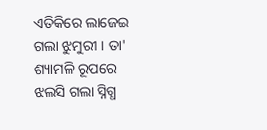ଏତିକିରେ ଲାଜେଇ ଗଲା ଝୁମୁରୀ । ତା' ଶ୍ୟାମଳି ରୂପରେ ଝଲସି ଗଲା ସ୍ନିଗ୍ଧ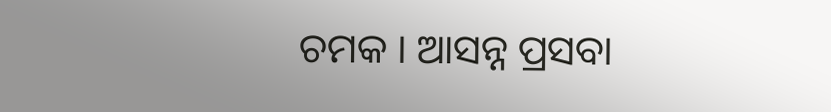ଚମକ । ଆସନ୍ନ ପ୍ରସବା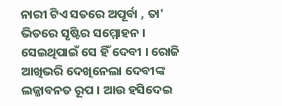ନାରୀ ଟିଏ ସତରେ ଅପୂର୍ବା , ତା' ଭିତରେ ସୃଷ୍ଟିର ସମ୍ମୋହନ । ସେଇଥିପାଇଁ ସେ ହିଁ ଦେବୀ । ରୋଜି ଆଖିଭରି ଦେଖିନେଲା ଦେବୀଙ୍କ ଲଜ୍ଜାବନତ ରୂପ । ଆଉ ହସିଦେଇ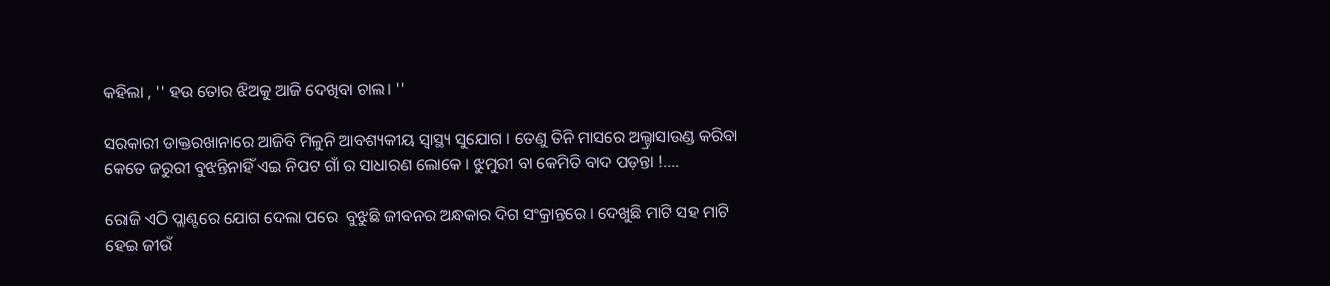କହିଲା , '' ହଉ ତୋର ଝିଅକୁ ଆଜି ଦେଖିବା ଚାଲ। ''

ସରକାରୀ ଡାକ୍ତରଖାନାରେ ଆଜିବି ମିଳୁନି ଆବଶ୍ୟକୀୟ ସ୍ୱାସ୍ଥ୍ୟ ସୁଯୋଗ । ତେଣୁ ତିନି ମାସରେ ଅଲ୍ଟ୍ରାସାଉଣ୍ଡ କରିବା କେତେ ଜରୁରୀ ବୁଝନ୍ତିନାହିଁ ଏଇ ନିପଟ ଗାଁ ର ସାଧାରଣ ଲୋକେ । ଝୁମୁରୀ ବା କେମିତି ବାଦ ପଡ଼ନ୍ତା !....

ରୋଜି ଏଠି ପ୍ଲାଣ୍ଟରେ ଯୋଗ ଦେଲା ପରେ  ବୁଝୁଛି ଜୀବନର ଅନ୍ଧକାର ଦିଗ ସଂକ୍ରାନ୍ତରେ । ଦେଖୁଛି ମାଟି ସହ ମାଟି ହେଇ ଜୀଉଁ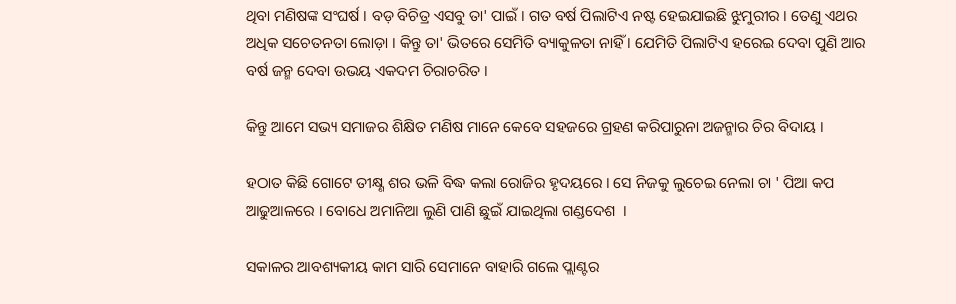ଥିବା ମଣିଷଙ୍କ ସଂଘର୍ଷ । ବଡ଼ ବିଚିତ୍ର ଏସବୁ ତା' ପାଇଁ । ଗତ ବର୍ଷ ପିଲାଟିଏ ନଷ୍ଟ ହେଇଯାଇଛି ଝୁମୁରୀର । ତେଣୁ ଏଥର ଅଧିକ ସଚେତନତା ଲୋଡ଼ା । କିନ୍ତୁ ତା' ଭିତରେ ସେମିତି ବ୍ୟାକୁଳତା ନାହିଁ । ଯେମିତି ପିଲାଟିଏ ହରେଇ ଦେବା ପୁଣି ଆର ବର୍ଷ ଜନ୍ମ ଦେବା ଉଭୟ ଏକଦମ ଚିରାଚରିତ ।

କିନ୍ତୁ ଆମେ ସଭ୍ୟ ସମାଜର ଶିକ୍ଷିତ ମଣିଷ ମାନେ କେବେ ସହଜରେ ଗ୍ରହଣ କରିପାରୁନା ଅଜନ୍ମାର ଚିର ବିଦାୟ ।

ହଠାତ କିଛି ଗୋଟେ ତୀକ୍ଷ୍ଣ ଶର ଭଳି ବିଦ୍ଧ କଲା ରୋଜିର ହୃଦୟରେ । ସେ ନିଜକୁ ଲୁଚେଇ ନେଲା ଚା ' ପିଆ କପ ଆଢୁଆଳରେ । ବୋଧେ ଅମାନିଆ ଲୁଣି ପାଣି ଛୁଇଁ ଯାଇଥିଲା ଗଣ୍ଡଦେଶ  ।

ସକାଳର ଆବଶ୍ୟକୀୟ କାମ ସାରି ସେମାନେ ବାହାରି ଗଲେ ପ୍ଲାଣ୍ଟର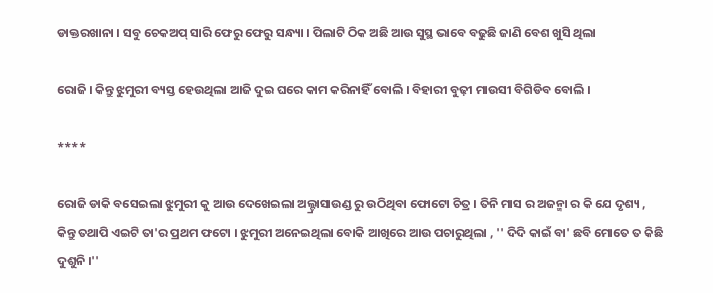ଡାକ୍ତରଖାନା । ସବୁ ଚେକଅପ୍ ସାରି ଫେରୁ ଫେରୁ ସନ୍ଧ୍ୟା । ପିଲାଟି ଠିକ ଅଛି ଆଉ ସୁସ୍ଥ ଭାବେ ବଢୁଛି ଜାଣି ବେଶ ଖୁସି ଥିଲା

ରୋଜି । କିନ୍ତୁ ଝୁମୁରୀ ବ୍ୟସ୍ତ ହେଉଥିଲା ଆଜି ଦୁଇ ଘରେ କାମ କରିନାହିଁ ବୋଲି । ବିହାରୀ ବୁଢ଼ୀ ମାଉସୀ ବିଗିଡିବ ବୋଲି ।

****

ରୋଜି ଡାକି ବସେଇଲା ଝୁମୁରୀ କୁ ଆଉ ଦେଖେଇଲା ଅଲ୍ଟ୍ରାସାଉଣ୍ଡ ରୁ ଉଠିଥିବା ଫୋଟୋ ଚିତ୍ର । ତିନି ମାସ ର ଅଜନ୍ମା ର କି ଯେ ଦୃଶ୍ୟ , କିନ୍ତୁ ତଥାପି ଏଇଟି ତା'ର ପ୍ରଥମ ଫଟୋ । ଝୁମୁରୀ ଅନେଇଥିଲା ବୋକି ଆଖିରେ ଆଉ ପଚାରୁଥିଲା , '' ଦିଦି କାଇଁ ବା' ଛବି ମୋତେ ତ କିଛି ଦୁଶୁନି ।''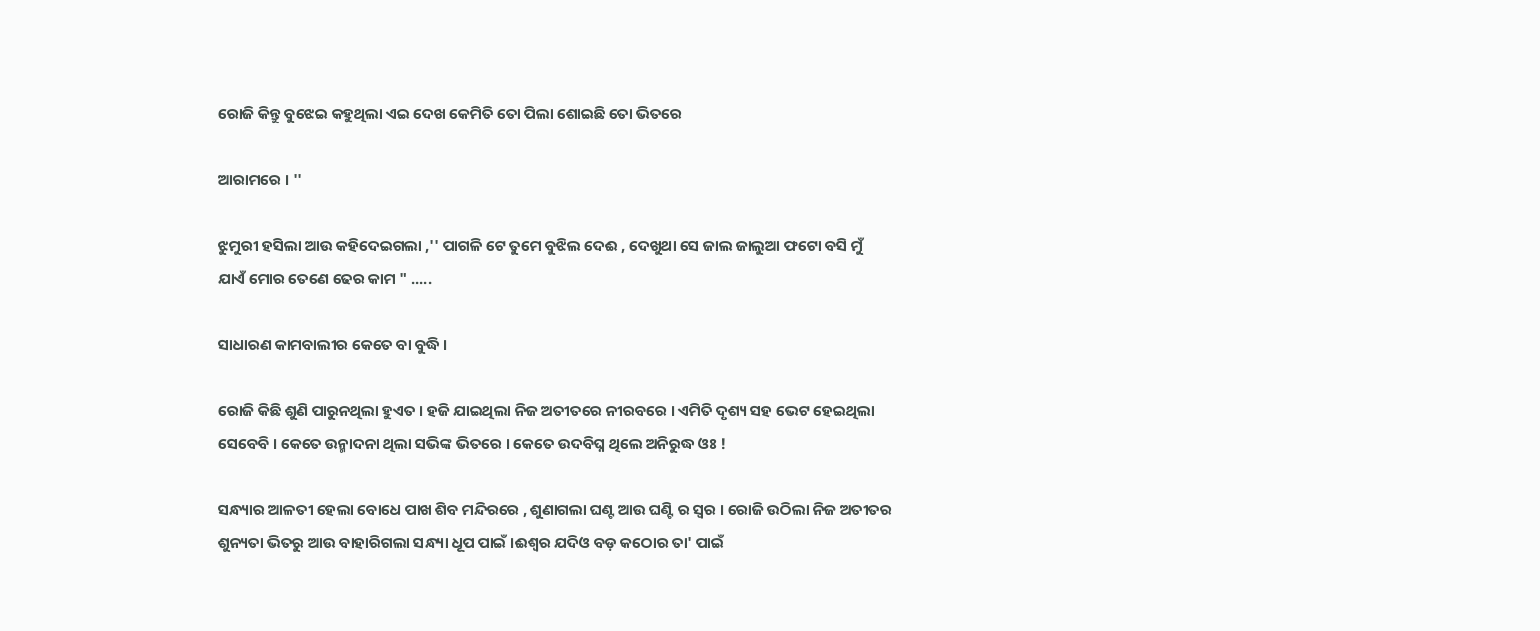ରୋଜି କିନ୍ତୁ ବୁଝେଇ କହୁଥିଲା ଏଇ ଦେଖ କେମିତି ତୋ ପିଲା ଶୋଇଛି ତୋ ଭିତରେ

ଆରାମରେ । ''

ଝୁମୁରୀ ହସିଲା ଆଉ କହିଦେଇଗଲା ,'' ପାଗଳି ଟେ ତୁମେ ବୁଝିଲ ଦେଈ , ଦେଖୁଥା ସେ ଜାଲ ଜାଲୁଆ ଫଟୋ ବସି ମୁଁ ଯାଏଁ ମୋର ତେଣେ ଢେର କାମ " .....

ସାଧାରଣ କାମବାଲୀର କେତେ ବା ବୁଦ୍ଧି ।

ରୋଜି କିଛି ଶୁଣି ପାରୁନଥିଲା ହୁଏତ । ହଜି ଯାଇଥିଲା ନିଜ ଅତୀତରେ ନୀରବରେ । ଏମିତି ଦୃଶ୍ୟ ସହ ଭେଟ ହେଇଥିଲା ସେବେବି । କେତେ ଉନ୍ମାଦନା ଥିଲା ସଭିଙ୍କ ଭିତରେ । କେତେ ଉଦବିଘ୍ନ ଥିଲେ ଅନିରୁଦ୍ଧ ଓଃ !

ସନ୍ଧ୍ୟାର ଆଳତୀ ହେଲା ବୋଧେ ପାଖ ଶିବ ମନ୍ଦିରରେ , ଶୁଣାଗଲା ଘଣ୍ଟ ଆଉ ଘଣ୍ଟି ର ସ୍ୱର । ରୋଜି ଉଠିଲା ନିଜ ଅତୀତର ଶୁନ୍ୟତା ଭିତରୁ ଆଉ ବାହାରିଗଲା ସନ୍ଧ୍ୟା ଧୂପ ପାଇଁ ।ଈଶ୍ୱର ଯଦିଓ ବଡ଼ କଠୋର ତା' ପାଇଁ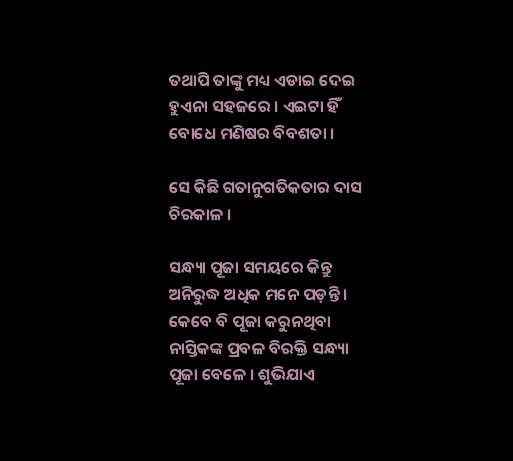ତଥାପି ତାଙ୍କୁ ମଧ୍ୟ ଏଡାଇ ଦେଇ ହୁଏନା ସହଜରେ । ଏଇଟା ହିଁ ବୋଧେ ମଣିଷର ବିବଶତା ।

ସେ କିଛି ଗତାନୁଗତିକତାର ଦାସ ଚିରକାଳ ।

ସନ୍ଧ୍ୟା ପୂଜା ସମୟରେ କିନ୍ତୁ ଅନିରୁଦ୍ଧ ଅଧିକ ମନେ ପଡ଼ନ୍ତି । କେବେ ବି ପୂଜା କରୁନଥିବା ନାସ୍ତିକଙ୍କ ପ୍ରବଳ ବିରକ୍ତି ସନ୍ଧ୍ୟା ପୂଜା ବେଳେ । ଶୁଭିଯାଏ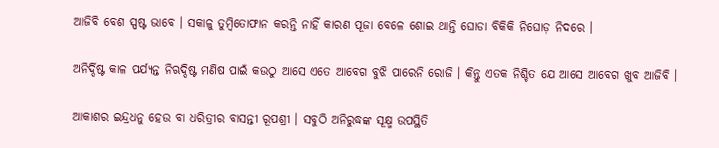ଆଜିବି ବେଶ ସ୍ପଷ୍ଟ ଭାବେ । ସକାଳୁ ତୁମ୍ବିତୋଫାନ କରନ୍ତି ନାହିଁ କାରଣ ପୂଜା ବେଳେ ଶୋଇ ଥାନ୍ତି ଘୋଡା ବିକିକି ନିଘୋଡ଼ ନିଦରେ ।

ଅନିର୍ଦ୍ଦିଷ୍ଟ କାଳ ପର୍ଯ୍ୟନ୍ତ ନିଋଦ୍ଦିଷ୍ଟ ମଣିଷ ପାଇଁ କଉଠୁ ଆସେ ଏତେ ଆବେଗ ବୁଝି ପାରେନି ରୋଜି । କିନ୍ତୁ ଏତକ ନିଶ୍ଚିତ ଯେ ଆସେ ଆବେଗ ଖୁବ ଆଜିବି ।

ଆକାଶର ଇନ୍ଦ୍ରଧନୁ ହେଉ ବା ଧରିତ୍ରୀର ବାସନ୍ତୀ ରୂପଶ୍ରୀ । ସବୁଠି ଅନିରୁଦ୍ଧଙ୍କ ସୂକ୍ଷ୍ମ ଉପସ୍ଥିତି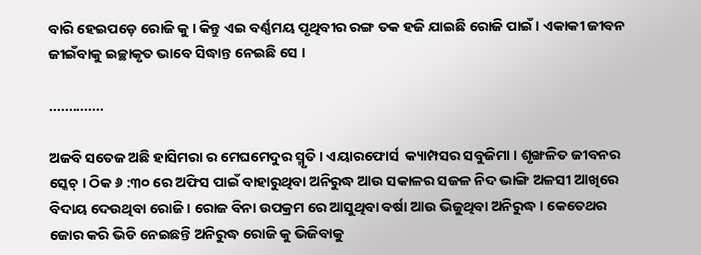ବାରି ହେଇପଡ଼େ ରୋଜି କୁ । କିନ୍ତୁ ଏଇ ବର୍ଣ୍ଣମୟ ପୃଥିବୀର ରଙ୍ଗ ତକ ହଜି ଯାଇଛି ରୋଜି ପାଇଁ । ଏକାକୀ ଜୀବନ ଜୀଇଁବାକୁ ଇଚ୍ଛାକୃତ ଭାବେ ସିଦ୍ଧାନ୍ତ ନେଇଛି ସେ ।

..............

ଅଜବି ସତେଜ ଅଛି ହାସିମରା ର ମେଘମେଦୁର ସ୍ମୃତି । ଏୟାରଫୋର୍ସ  କ୍ୟାମ୍ପସର ସବୁଜିମା । ଶୃଙ୍ଖଳିତ ଜୀବନର ସ୍କେଚ୍ । ଠିକ ୬ :୩୦ ରେ ଅଫିସ ପାଇଁ ବାହାରୁଥିବା ଅନିରୁଦ୍ଧ ଆଉ ସକାଳର ସଜଳ ନିଦ ଭାଙ୍ଗି ଅଳସୀ ଆଖିରେ ବିଦାୟ ଦେଉଥିବା ରୋଜି । ରୋଜ ବିନା ଉପକ୍ରମ ରେ ଆସୁଥିବା ବର୍ଷା ଆଉ ଭିଜୁଥିବା ଅନିରୁଦ୍ଧ । କେତେଥର ଜୋର କରି ଭିଡି ନେଇଛନ୍ତି ଅନିରୁଦ୍ଧ ରୋଜି କୁ ଭିଜିବାକୁ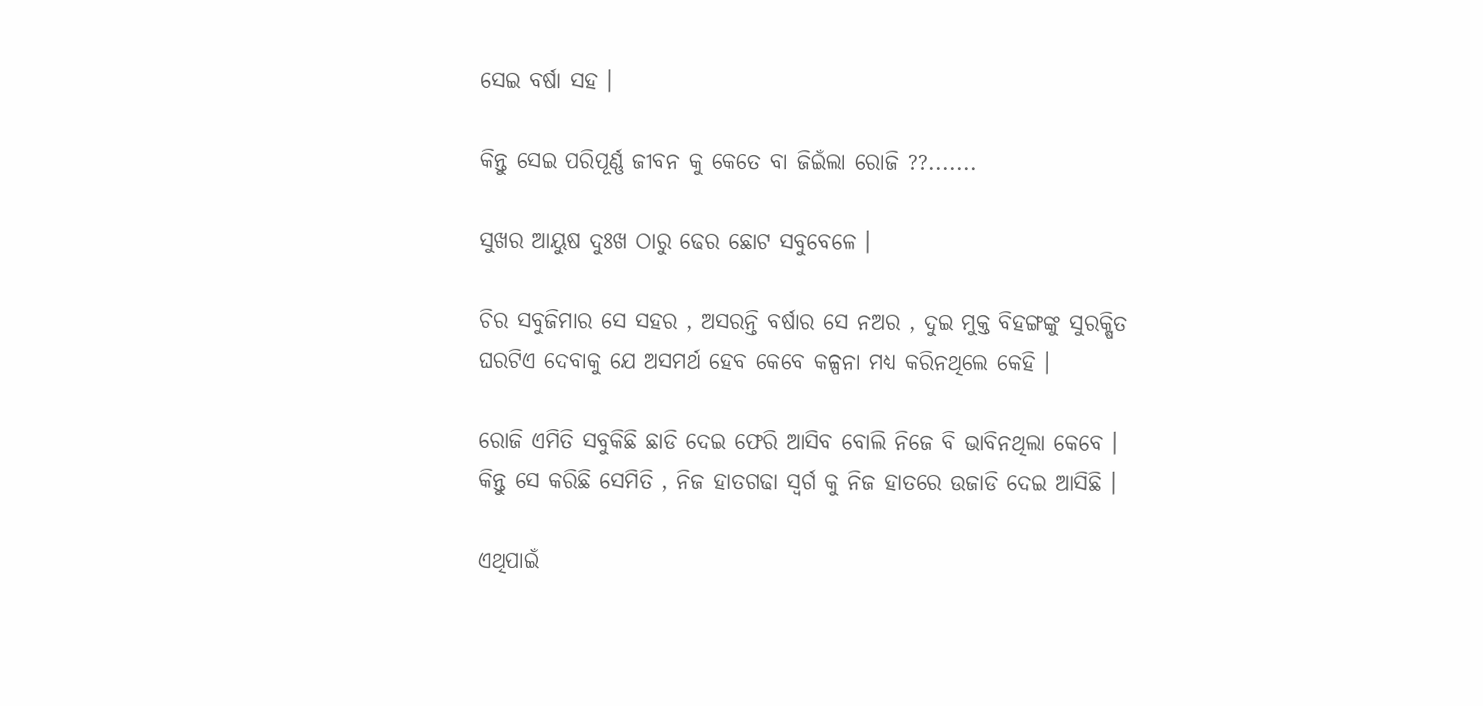ସେଇ ବର୍ଷା ସହ ।

କିନ୍ତୁ ସେଇ ପରିପୂର୍ଣ୍ଣ ଜୀବନ କୁ କେତେ ବା ଜିଇଁଲା ରୋଜି ??.......

ସୁଖର ଆୟୁଷ ଦୁଃଖ ଠାରୁ ଢେର ଛୋଟ ସବୁବେଳେ ।

ଚିର ସବୁଜିମାର ସେ ସହର , ଅସରନ୍ତି ବର୍ଷାର ସେ ନଅର , ଦୁଇ ମୁକ୍ତ ବିହଙ୍ଗଙ୍କୁ ସୁରକ୍ଷିତ ଘରଟିଏ ଦେବାକୁ ଯେ ଅସମର୍ଥ ହେବ କେବେ କଳ୍ପନା ମଧ୍ୟ କରିନଥିଲେ କେହି ।

ରୋଜି ଏମିତି ସବୁକିଛି ଛାଡି ଦେଇ ଫେରି ଆସିବ ବୋଲି ନିଜେ ବି ଭାବିନଥିଲା କେବେ । କିନ୍ତୁ ସେ କରିଛି ସେମିତି , ନିଜ ହାତଗଢା ସ୍ୱର୍ଗ କୁ ନିଜ ହାତରେ ଉଜାଡି ଦେଇ ଆସିଛି ।

ଏଥିପାଇଁ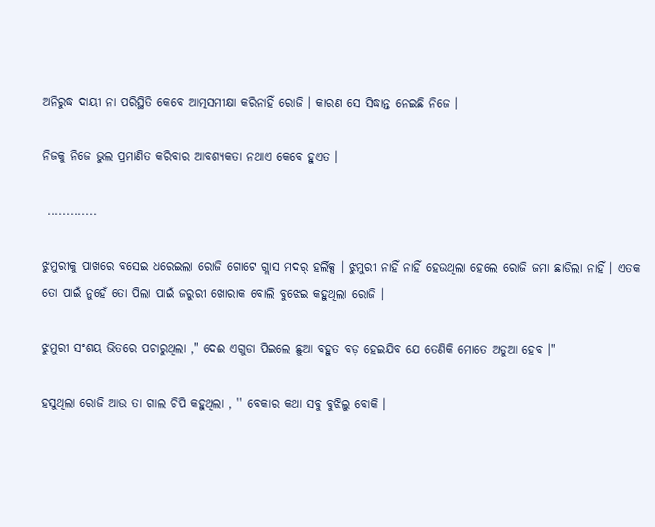ଅନିରୁଦ୍ଧ ଦାୟୀ ନା ପରିସ୍ଥିତି କେବେ ଆତ୍ମସମୀକ୍ଷା କରିନାହିଁ ରୋଜି । କାରଣ ସେ ସିଦ୍ଧାନ୍ତ ନେଇଛି ନିଜେ ।

ନିଜକୁ ନିଜେ ଭୁଲ ପ୍ରମାଣିତ କରିବାର ଆବଶ୍ୟକତା ନଥାଏ କେବେ ହୁଏତ ।

 .............

ଝୁମୁରୀକୁ ପାଖରେ ବସେଇ ଧରେଇଲା ରୋଜି ଗୋଟେ ଗ୍ଲାସ ମଦର୍ ହର୍ଲିକ୍ସ । ଝୁମୁରୀ ନାହିଁ ନାହିଁ ହେଉଥିଲା ହେଲେ ରୋଜି ଜମା ଛାଡିଲା ନାହିଁ । ଏତକ ତୋ ପାଇଁ ନୁହେଁ ତୋ ପିଲା ପାଇଁ ଜରୁରୀ ଖୋରାକ ବୋଲି ବୁଝେଇ କହୁଥିଲା ରୋଜି ।

ଝୁମୁରୀ ସଂଶୟ ଭିତରେ ପଚାରୁଥିଲା ," ଦେଈ ଏଗୁଡା ପିଇଲେ ଛୁଆ ବହୁତ ବଡ଼ ହେଇଯିବ ଯେ ତେଣିକି ମୋତେ ଅଡୁଆ ହେବ ।"

ହସୁଥିଲା ରୋଜି ଆଉ ତା ଗାଲ ଚିପି କହୁଥିଲା , '' ବେକାର କଥା ସବୁ ବୁଝିଲୁ ବୋକି ।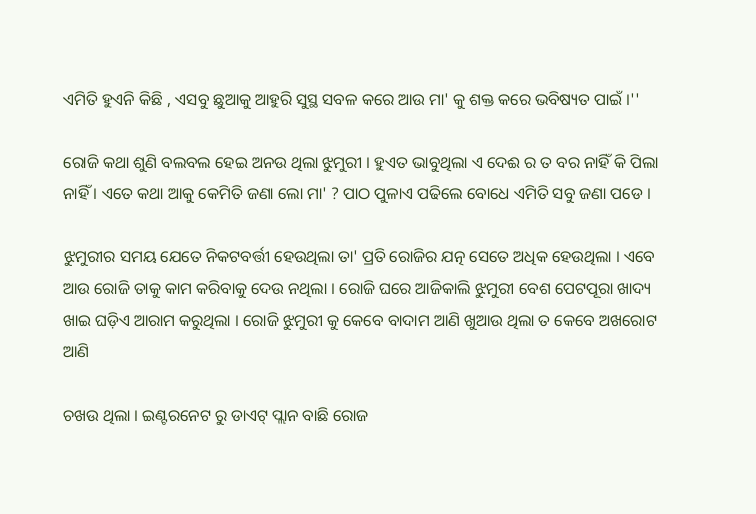ଏମିତି ହୁଏନି କିଛି , ଏସବୁ ଛୁଆକୁ ଆହୁରି ସୁସ୍ଥ ସବଳ କରେ ଆଉ ମା' କୁ ଶକ୍ତ କରେ ଭବିଷ୍ୟତ ପାଇଁ ।''

ରୋଜି କଥା ଶୁଣି ବଲବଲ ହେଇ ଅନଉ ଥିଲା ଝୁମୁରୀ । ହୁଏତ ଭାବୁଥିଲା ଏ ଦେଈ ର ତ ବର ନାହିଁ କି ପିଲା ନାହିଁ । ଏତେ କଥା ଆକୁ କେମିତି ଜଣା ଲୋ ମା' ? ପାଠ ପୁଳାଏ ପଢିଲେ ବୋଧେ ଏମିତି ସବୁ ଜଣା ପଡେ ।

ଝୁମୁରୀର ସମୟ ଯେତେ ନିକଟବର୍ତ୍ତୀ ହେଉଥିଲା ତା' ପ୍ରତି ରୋଜିର ଯତ୍ନ ସେତେ ଅଧିକ ହେଉଥିଲା । ଏବେ ଆଉ ରୋଜି ତାକୁ କାମ କରିବାକୁ ଦେଉ ନଥିଲା । ରୋଜି ଘରେ ଆଜିକାଲି ଝୁମୁରୀ ବେଶ ପେଟପୂରା ଖାଦ୍ୟ ଖାଇ ଘଡ଼ିଏ ଆରାମ କରୁଥିଲା । ରୋଜି ଝୁମୁରୀ କୁ କେବେ ବାଦାମ ଆଣି ଖୁଆଉ ଥିଲା ତ କେବେ ଅଖରୋଟ ଆଣି

ଚଖଉ ଥିଲା । ଇଣ୍ଟରନେଟ ରୁ ଡାଏଟ୍ ପ୍ଲାନ ବାଛି ରୋଜ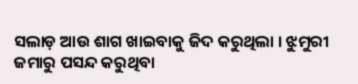ସଲାଡ଼ ଆଉ ଶାଗ ଖାଇବାକୁ ଜିଦ କରୁଥିଲା । ଝୁମୁରୀ ଜମାରୁ ପସନ୍ଦ କରୁଥିବା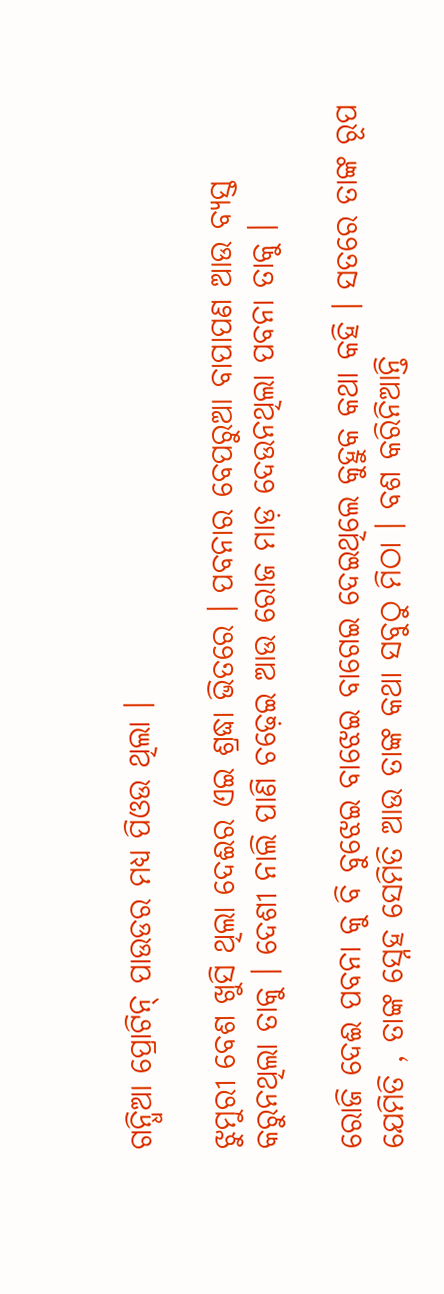ଗନ୍ଧିଆ ପ୍ରୋଟିନ୍ ପାଉଡର ମଧ୍ୟ ପିଓଉ ଥିଲା ।

ଝୁମୁରୀ ବେଶ ଖୁସି ଥିଲା ଦେଈର ଏଇ ଶ୍ରଦ୍ଧା ଭିତରେ । ପବନାର ବେପରୁଆ ବାପାପଣ ଆଉ ବ୍ୟସ୍ତ କରୁନଥିଲା ତାକୁ । ଦେଶୀ ନାଲି ପାଣି ଚଢ଼େଇ ଆଉ ରୋଜ ମାଡ଼ ଦେଉନଥିଲା ପବନା ତାକୁ ।

ରୋଜି ଦେଈ ପବନା କୁ ବି ବୁଝେଇ ବାଝେଇ ବାଗେଇ ଦେଇଥିଲେ କୁହୁକ କଥା କହି । ସତରେ ତାଙ୍କ ରୂପ ଯେମିତି , ତାଙ୍କ ସ୍ନେହ ସେମିତି ଆଉ ତାଙ୍କ କଥା ସବୁଠୁ ମିଠା । ବଶ କରିନିଆନ୍ତି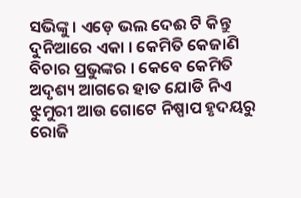ସଭିଙ୍କୁ । ଏଡ଼େ ଭଲ ଦେଈ ଟି କିନ୍ତୁ ଦୁନିଆରେ ଏକା । କେମିତି କେଜାଣି ବିଚାର ପ୍ରଭୁଙ୍କର । କେବେ କେମିତି ଅଦୃଶ୍ୟ ଆଗରେ ହାତ ଯୋଡି ନିଏ ଝୁମୁରୀ ଆଉ ଗୋଟେ ନିଷ୍ପାପ ହୃଦୟରୁ ରୋଜି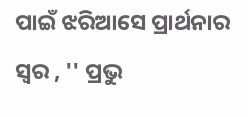ପାଇଁ ଝରିଆସେ ପ୍ରାର୍ଥନାର ସ୍ୱର , '' ପ୍ରଭୁ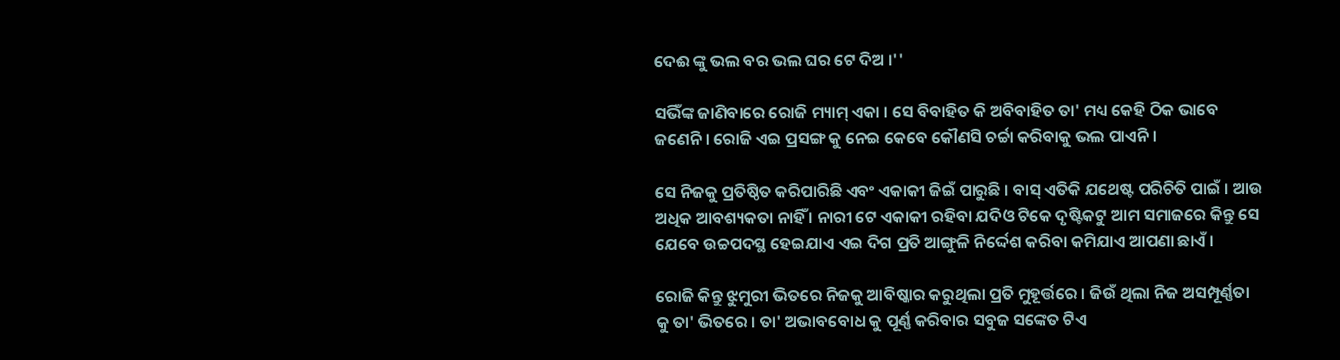ଦେଈ ଙ୍କୁ ଭଲ ବର ଭଲ ଘର ଟେ ଦିଅ ।''

ସଭିଁଙ୍କ ଜାଣିବାରେ ରୋଜି ମ୍ୟାମ୍ ଏକା । ସେ ବିବାହିତ କି ଅବିବାହିତ ତା' ମଧ୍ୟ କେହି ଠିକ ଭାବେ ଜଣେନି । ରୋଜି ଏଇ ପ୍ରସଙ୍ଗ କୁ ନେଇ କେବେ କୌଣସି ଚର୍ଚ୍ଚା କରିବାକୁ ଭଲ ପାଏନି ।

ସେ ନିଜକୁ ପ୍ରତିଷ୍ଠିତ କରିପାରିଛି ଏବଂ ଏକାକୀ ଜିଇଁ ପାରୁଛି । ବାସ୍ ଏତିକି ଯଥେଷ୍ଟ ପରିଚିତି ପାଇଁ । ଆଉ ଅଧିକ ଆବଶ୍ୟକତା ନାହିଁ । ନାରୀ ଟେ ଏକାକୀ ରହିବା ଯଦିଓ ଟିକେ ଦୃଷ୍ଟିକଟୁ ଆମ ସମାଜରେ କିନ୍ତୁ ସେ ଯେବେ ଉଚ୍ଚପଦସ୍ଥ ହେଇଯାଏ ଏଇ ଦିଗ ପ୍ରତି ଆଙ୍ଗୁଳି ନିର୍ଦ୍ଦେଶ କରିବା କମିଯାଏ ଆପଣା ଛାଏଁ ।

ରୋଜି କିନ୍ତୁ ଝୁମୁରୀ ଭିତରେ ନିଜକୁ ଆବିଷ୍କାର କରୁଥିଲା ପ୍ରତି ମୁହୂର୍ତ୍ତରେ । ଜିଉଁ ଥିଲା ନିଜ ଅସମ୍ପୂର୍ଣ୍ଣତା କୁ ତା' ଭିତରେ । ତା' ଅଭାବବୋଧ କୁ ପୂର୍ଣ୍ଣ କରିବାର ସବୁଜ ସଙ୍କେତ ଟିଏ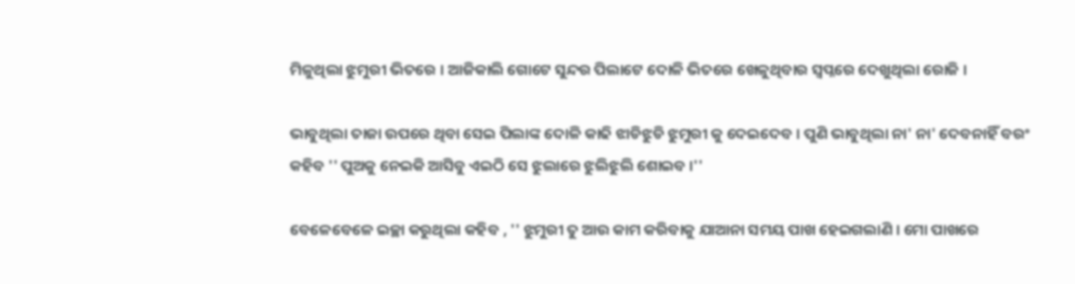ମିଳୁଥିଲା ଝୁମୁରୀ ଭିତରେ । ଆଜିକାଲି ଗୋଟେ ସୁନ୍ଦର ପିଲାଟେ ଦୋଳି ଭିତରେ ଖେଳୁଥିବାର ସ୍ୱପ୍ନରେ ଦେଖୁଥିଲା ରୋଜି ।

ଭାବୁଥିଲା ତାଜା ଉପରେ ଥିବା ସେଇ ପିଲାଙ୍କ ଦୋଳି କାଢି ଝାଡିଝୁଡି ଝୁମୁରୀ କୁ ଦେଇଦେବ । ପୁଣି ଭାବୁଥିଲା ନା' ନା' ଦେବନାହିଁ ବରଂ କହିବ '' ପୁଅକୁ ନେଇକି ଆସିବୁ ଏଇଠି ସେ ଝୁଲାରେ ଝୁଲିଝୁଲି ଶୋଇବ ।''

ବେଳେବେଳେ ଇଚ୍ଛା କରୁଥିଲା କହିବ , '' ଝୁମୁରୀ ତୁ ଆଉ କାମ କରିବାକୁ ଯାଆନା ସମୟ ପାଖ ହେଇଗଲାଣି । ମୋ ପାଖରେ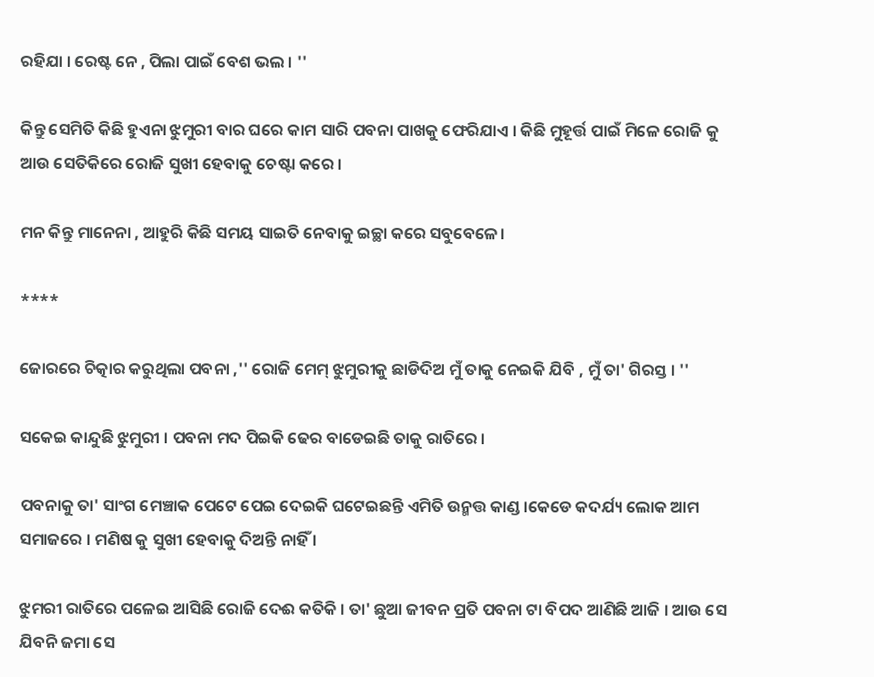ରହିଯା । ରେଷ୍ଟ ନେ , ପିଲା ପାଇଁ ବେଶ ଭଲ । ''

କିନ୍ତୁ ସେମିତି କିଛି ହୁଏନା ଝୁମୁରୀ ବାର ଘରେ କାମ ସାରି ପବନା ପାଖକୁ ଫେରିଯାଏ । କିଛି ମୁହୂର୍ତ୍ତ ପାଇଁ ମିଳେ ରୋଜି କୁ ଆଉ ସେତିକିରେ ରୋଜି ସୁଖୀ ହେବାକୁ ଚେଷ୍ଟା କରେ ।

ମନ କିନ୍ତୁ ମାନେନା , ଆହୁରି କିଛି ସମୟ ସାଇତି ନେବାକୁ ଇଚ୍ଛା କରେ ସବୁବେଳେ।

****

ଜୋରରେ ଚିତ୍କାର କରୁଥିଲା ପବନା ,'' ରୋଜି ମେମ୍ ଝୁମୁରୀକୁ ଛାଡିଦିଅ ମୁଁ ତାକୁ ନେଇକି ଯିବି , ମୁଁ ତା' ଗିରସ୍ତ । ''

ସକେଇ କାନ୍ଦୁଛି ଝୁମୁରୀ । ପବନା ମଦ ପିଇକି ଢେର ବାଡେଇଛି ତାକୁ ରାତିରେ ।

ପବନାକୁ ତା' ସାଂଗ ମେଞ୍ଚାକ ପେଟେ ପେଇ ଦେଇକି ଘଟେଇଛନ୍ତି ଏମିତି ଉନ୍ମତ୍ତ କାଣ୍ଡ ।କେଡେ କଦର୍ଯ୍ୟ ଲୋକ ଆମ ସମାଜରେ । ମଣିଷ କୁ ସୁଖୀ ହେବାକୁ ଦିଅନ୍ତି ନାହିଁ ।

ଝୁମରୀ ରାତିରେ ପଳେଇ ଆସିଛି ରୋଜି ଦେଈ କତିକି । ତା' ଛୁଆ ଜୀବନ ପ୍ରତି ପବନା ଟା ବିପଦ ଆଣିଛି ଆଜି । ଆଉ ସେ ଯିବନି ଜମା ସେ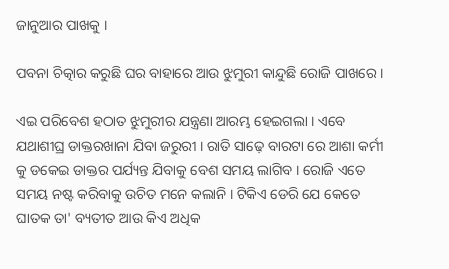ଜାନୁଆର ପାଖକୁ ।

ପବନା ଚିତ୍କାର କରୁଛି ଘର ବାହାରେ ଆଉ ଝୁମୁରୀ କାନ୍ଦୁଛି ରୋଜି ପାଖରେ ।

ଏଇ ପରିବେଶ ହଠାତ ଝୁମୁରୀର ଯନ୍ତ୍ରଣା ଆରମ୍ଭ ହେଇଗଲା । ଏବେ ଯଥାଶୀଘ୍ର ଡାକ୍ତରଖାନା ଯିବା ଜରୁରୀ । ରାତି ସାଢ଼େ ବାରଟା ରେ ଆଶା କର୍ମୀ କୁ ଡକେଇ ଡାକ୍ତର ପର୍ଯ୍ୟନ୍ତ ଯିବାକୁ ବେଶ ସମୟ ଲାଗିବ । ରୋଜି ଏତେ ସମୟ ନଷ୍ଟ କରିବାକୁ ଉଚିତ ମନେ କଲାନି । ଟିକିଏ ଡେରି ଯେ କେତେ ଘାତକ ତା' ବ୍ୟତୀତ ଆଉ କିଏ ଅଧିକ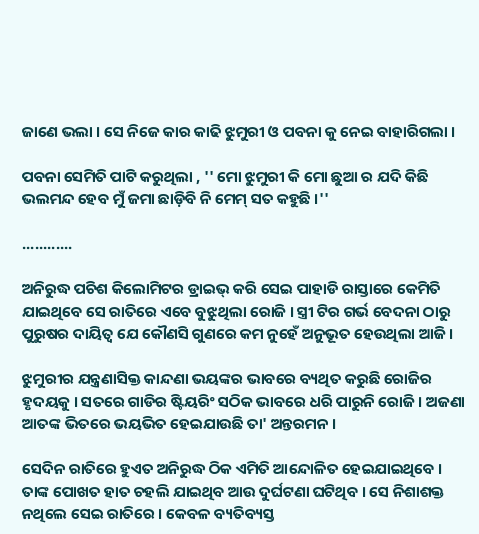ଜାଣେ ଭଲା । ସେ ନିଜେ କାର କାଢି ଝୁମୁରୀ ଓ ପବନା କୁ ନେଇ ବାହାରିଗଲା ।

ପବନା ସେମିତି ପାଟି କରୁଥିଲା , '' ମୋ ଝୁମୁରୀ କି ମୋ ଛୁଆ ର ଯଦି କିଛି ଭଲମନ୍ଦ ହେବ ମୁଁ ଜମା ଛାଡ଼ିବି ନି ମେମ୍ ସତ କହୁଛି ।''

............

ଅନିରୁଦ୍ଧ ପଚିଶ କିଲୋମିଟର ଡ୍ରାଇଭ୍ କରି ସେଇ ପାହାଡି ରାସ୍ତାରେ କେମିତି ଯାଇଥିବେ ସେ ରାତିରେ ଏବେ ବୁଝୁଥିଲା ରୋଜି । ସ୍ତ୍ରୀ ଟିର ଗର୍ଭ ବେଦନା ଠାରୁ ପୁରୁଷର ଦାୟିତ୍ୱ ଯେ କୌଣସି ଗୁଣରେ କମ ନୁହେଁ ଅନୁଭୂତ ହେଉଥିଲା ଆଜି ।

ଝୁମୁରୀର ଯନ୍ତ୍ରଣାସିକ୍ତ କାନ୍ଦଣା ଭୟଙ୍କର ଭାବରେ ବ୍ୟଥିତ କରୁଛି ରୋଜିର ହୃଦୟକୁ । ସତରେ ଗାଡିର ଷ୍ଟିୟରିଂ ସଠିକ ଭାବରେ ଧରି ପାରୁନି ରୋଜି । ଅଜଣା ଆତଙ୍କ ଭିତରେ ଭୟଭିତ ହେଇଯାଉଛି ତା' ଅନ୍ତରମନ ।

ସେଦିନ ରାତିରେ ହୁଏତ ଅନିରୁଦ୍ଧ ଠିକ ଏମିତି ଆନ୍ଦୋଳିତ ହେଇଯାଇଥିବେ । ତାଙ୍କ ପୋଖତ ହାତ ଚହଲି ଯାଇଥିବ ଆଉ ଦୁର୍ଘଟଣା ଘଟିଥିବ । ସେ ନିଶାଶକ୍ତ ନଥିଲେ ସେଇ ରାତିରେ । କେବଳ ବ୍ୟତିବ୍ୟସ୍ତ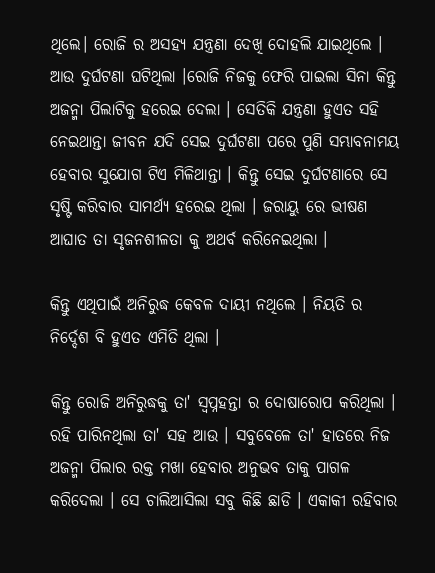ଥିଲେ। ରୋଜି ର ଅସହ୍ୟ ଯନ୍ତ୍ରଣା ଦେଖି ଦୋହଲି ଯାଇଥିଲେ । ଆଉ ଦୁର୍ଘଟଣା ଘଟିଥିଲା ।ରୋଜି ନିଜକୁ ଫେରି ପାଇଲା ସିନା କିନ୍ତୁ ଅଜନ୍ମା ପିଲାଟିକୁ ହରେଇ ଦେଲା । ସେତିକି ଯନ୍ତ୍ରଣା ହୁଏତ ସହି ନେଇଥାନ୍ତା ଜୀବନ ଯଦି ସେଇ ଦୁର୍ଘଟଣା ପରେ ପୁଣି ସମ୍ଭାବନାମୟ ହେବାର ସୁଯୋଗ ଟିଏ ମିଳିଥାନ୍ତା । କିନ୍ତୁ ସେଇ ଦୁର୍ଘଟଣାରେ ସେ ସୃଷ୍ଟି କରିବାର ସାମର୍ଥ୍ୟ ହରେଇ ଥିଲା । ଜରାୟୁ ରେ ଭୀଷଣ ଆଘାତ ତା ସୃଜନଶୀଳତା କୁ ଅଥର୍ବ କରିନେଇଥିଲା ।

କିନ୍ତୁ ଏଥିପାଇଁ ଅନିରୁଦ୍ଧ କେବଳ ଦାୟୀ ନଥିଲେ । ନିୟତି ର ନିର୍ଦ୍ଦେଶ ବି ହୁଏତ ଏମିତି ଥିଲା ।

କିନ୍ତୁ ରୋଜି ଅନିରୁଦ୍ଧକୁ ତା' ସ୍ୱପ୍ନହନ୍ତା ର ଦୋଷାରୋପ କରିଥିଲା । ରହି ପାରିନଥିଲା ତା' ସହ ଆଉ । ସବୁବେଳେ ତା' ହାତରେ ନିଜ ଅଜନ୍ମା ପିଲାର ରକ୍ତ ମଖା ହେବାର ଅନୁଭବ ତାକୁ ପାଗଳ କରିଦେଲା । ସେ ଚାଲିଆସିଲା ସବୁ କିଛି ଛାଡି । ଏକାକୀ ରହିବାର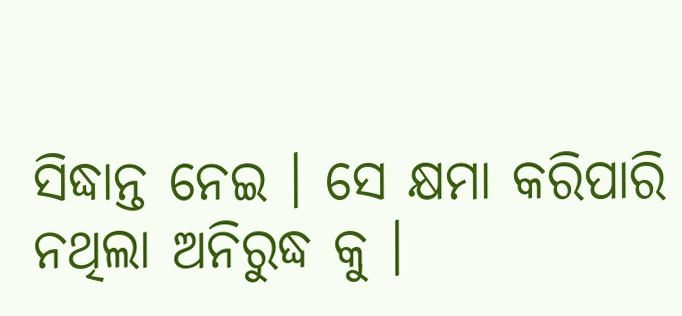ସିଦ୍ଧାନ୍ତ ନେଇ । ସେ କ୍ଷମା କରିପାରି ନଥିଲା ଅନିରୁଦ୍ଧ କୁ ।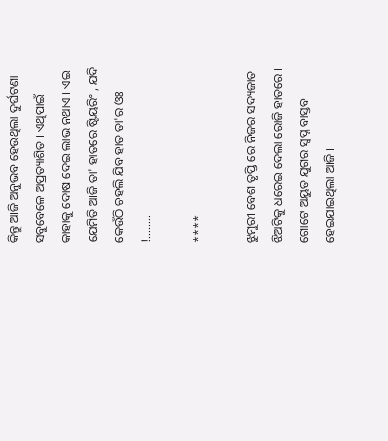କିନ୍ତୁ ଆଜି ଅନୁଭବ ହେଉଥିଲା ଦୁର୍ଘଟଣା ସବୁବେଳେ ଅପ୍ରତ୍ୟାଶିତ । ଏଥିପାଇଁ କାହାକୁ ଦୋଷ ଦେଇ ଲାଭ ନଥାଏ । ଏଇ ଯେମିତି ଆଜି ତା' ହାତରେ ଷ୍ଟିୟରିଂ , ଯଦି କେଉଁଠି ଚହଲି ଯିବ ହାତ ତା'ର ଓଃ !........

****

ଝୁମୁରୀ ବେଶ ତୃପ୍ତି ରେ ନିଜର ସଦ୍ୟଜାତ ଝିଅଟିକୁ ଧରେଇ ଦେଲା ରୋଜି ହାତରେ । ଗୋଟେ ଅୟୁତ ଯୁଗର ସ୍ୱପ୍ନ ବାସ୍ତବ ହେଇଯାଇଥିଲା ଆଜି ।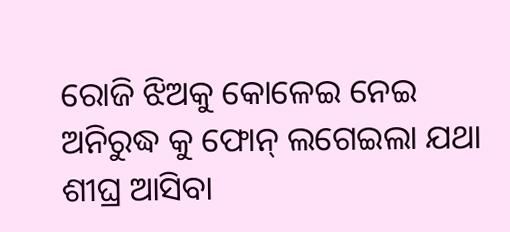ରୋଜି ଝିଅକୁ କୋଳେଇ ନେଇ ଅନିରୁଦ୍ଧ କୁ ଫୋନ୍ ଲଗେଇଲା ଯଥା ଶୀଘ୍ର ଆସିବା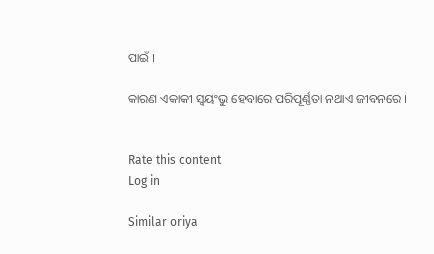ପାଇଁ ।

କାରଣ ଏକାକୀ ସ୍ୱୟଂଭୁ ହେବାରେ ପରିପୂର୍ଣ୍ଣତା ନଥାଏ ଜୀବନରେ ।


Rate this content
Log in

Similar oriya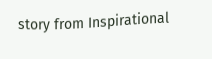story from Inspirational